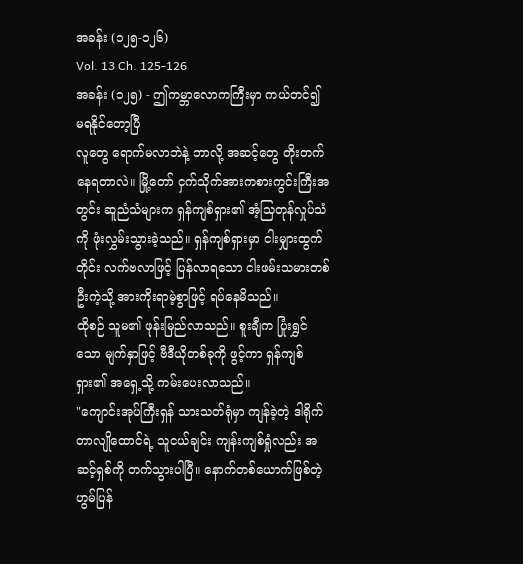အခန်း (၁၂၅-၁၂၆)
Vol. 13 Ch. 125-126
အခန်း (၁၂၅) - ဤကမ္ဘာလောကကြီးမှာ ကယ်တင်၍ မရနိုင်တော့ပြီ
လူတွေ ရောက်မလာဘဲနဲ့ ဘာလို့ အဆင့်တွေ တိုးတက်နေရတာလဲ။ မြို့တော် ငှက်သိုက်အားကစားကွင်းကြီးအတွင်း ဆူညံသံများက ရှန်ကျစ်ရှား၏ အံ့သြတုန်လှုပ်သံကို ဖုံးလွှမ်းသွားခဲ့သည်။ ရှန်ကျစ်ရှားမှာ ငါးမျှားထွက်တိုင်း လက်ဗလာဖြင့် ပြန်လာရသော ငါးဖမ်းသမားတစ်ဦးကဲ့သို့ အားကိုးရာမဲ့စွာဖြင့် ရပ်နေမိသည်။
ထိုစဉ် သူမ၏ ဖုန်းမြည်လာသည်။ စူးချီက ပြုံးရွှင်သော မျက်နှာဖြင့် ဗီဒီယိုတစ်ခုကို ဖွင့်ကာ ရှန်ကျစ်ရှား၏ အရှေ့သို့ ကမ်းပေးလာသည်။
"ကျောင်းအုပ်ကြီးရှန် သားသတ်ရုံမှာ ကျန်ခဲ့တဲ့ ဒါရိုက်တာလျိုထောင်ရဲ့ သူငယ်ချင်း ကျန်းကျစ်ရှုံလည်း အဆင့်ရှစ်ကို တက်သွားပါပြီ။ နောက်တစ်ယောက်ဖြစ်တဲ့ ဟွမ်ပြန်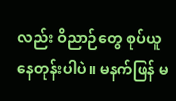လည်း ဝိညာဉ်တွေ စုပ်ယူနေတုန်းပါပဲ။ မနက်ဖြန် မ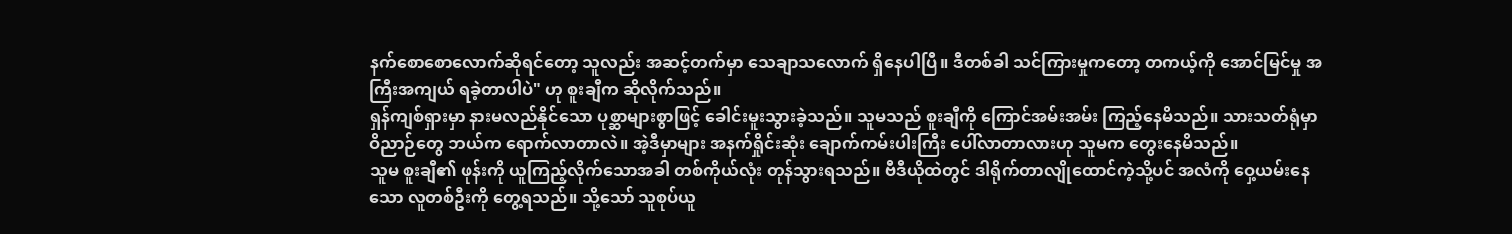နက်စောစောလောက်ဆိုရင်တော့ သူလည်း အဆင့်တက်မှာ သေချာသလောက် ရှိနေပါပြီ။ ဒီတစ်ခါ သင်ကြားမှုကတော့ တကယ့်ကို အောင်မြင်မှု အကြီးအကျယ် ရခဲ့တာပါပဲ" ဟု စူးချီက ဆိုလိုက်သည်။
ရှန်ကျစ်ရှားမှာ နားမလည်နိုင်သော ပုစ္ဆာများစွာဖြင့် ခေါင်းမူးသွားခဲ့သည်။ သူမသည် စူးချီကို ကြောင်အမ်းအမ်း ကြည့်နေမိသည်။ သားသတ်ရုံမှာ ဝိညာဉ်တွေ ဘယ်က ရောက်လာတာလဲ။ အဲ့ဒီမှာများ အနက်ရှိုင်းဆုံး ချောက်ကမ်းပါးကြီး ပေါ်လာတာလားဟု သူမက တွေးနေမိသည်။
သူမ စူးချီ၏ ဖုန်းကို ယူကြည့်လိုက်သောအခါ တစ်ကိုယ်လုံး တုန်သွားရသည်။ ဗီဒီယိုထဲတွင် ဒါရိုက်တာလျိုထောင်ကဲ့သို့ပင် အလံကို ဝှေ့ယမ်းနေသော လူတစ်ဦးကို တွေ့ရသည်။ သို့သော် သူစုပ်ယူ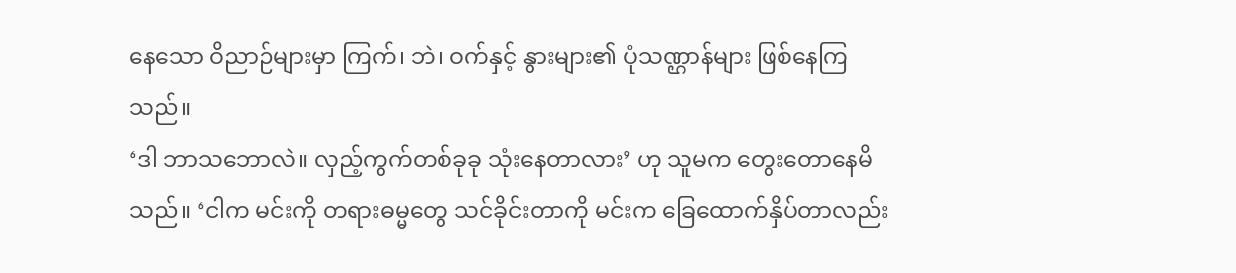နေသော ဝိညာဉ်များမှာ ကြက်၊ ဘဲ၊ ဝက်နှင့် နွားများ၏ ပုံသဏ္ဌာန်များ ဖြစ်နေကြသည်။
‘ဒါ ဘာသဘောလဲ။ လှည့်ကွက်တစ်ခုခု သုံးနေတာလား’ ဟု သူမက တွေးတောနေမိသည်။ ‘ငါက မင်းကို တရားဓမ္မတွေ သင်ခိုင်းတာကို မင်းက ခြေထောက်နှိပ်တာလည်း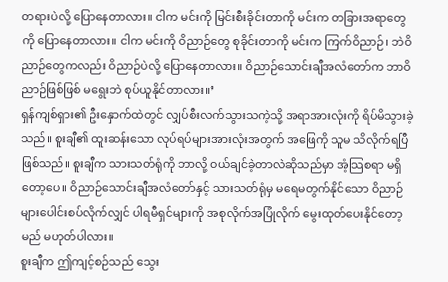တရားပဲလို့ ပြောနေတာလား။ ငါက မင်းကို မြင်းစီးခိုင်းတာကို မင်းက တခြားအရာတွေကို ပြောနေတာလား။ ငါက မင်းကို ဝိညာဉ်တွေ စုခိုင်းတာကို မင်းက ကြက်ဝိညာဉ်၊ ဘဲဝိညာဉ်တွေကလည်း ဝိညာဉ်ပဲလို့ ပြောနေတာလား။ ဝိညာဉ်သောင်းချီအလံတော်က ဘာဝိညာဉ်ဖြစ်ဖြစ် မရွေးဘဲ စုပ်ယူနိုင်တာလား။’
ရှန်ကျစ်ရှား၏ ဦးနှောက်ထဲတွင် လျှပ်စီးလက်သွားသကဲ့သို့ အရာအားလုံးကို ရိပ်မိသွားခဲ့သည်။ စူးချီ၏ ထူးဆန်းသော လုပ်ရပ်များအားလုံးအတွက် အဖြေကို သူမ သိလိုက်ရပြီဖြစ်သည်။ စူးချီက သားသတ်ရုံကို ဘာလို့ ဝယ်ချင်ခဲ့တာလဲဆိုသည်မှာ အံ့သြစရာ မရှိတော့ပေ။ ဝိညာဉ်သောင်းချီအလံတော်နှင့် သားသတ်ရုံမှ မရေမတွက်နိုင်သော ဝိညာဉ်များပေါင်းစပ်လိုက်လျှင် ပါရမီရှင်များကို အစုလိုက်အပြုံလိုက် မွေးထုတ်ပေးနိုင်တော့မည် မဟုတ်ပါလား။
စူးချီက ဤကျင့်စဉ်သည် သွေး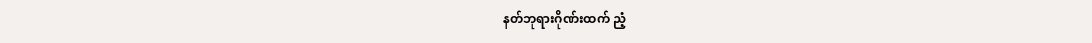နတ်ဘုရားဂိုဏ်းထက် ညံ့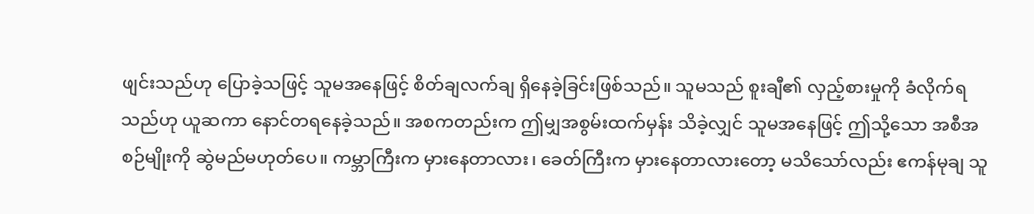ဖျင်းသည်ဟု ပြောခဲ့သဖြင့် သူမအနေဖြင့် စိတ်ချလက်ချ ရှိနေခဲ့ခြင်းဖြစ်သည်။ သူမသည် စူးချီ၏ လှည့်စားမှုကို ခံလိုက်ရသည်ဟု ယူဆကာ နောင်တရနေခဲ့သည်။ အစကတည်းက ဤမျှအစွမ်းထက်မှန်း သိခဲ့လျှင် သူမအနေဖြင့် ဤသို့သော အစီအစဉ်မျိုးကို ဆွဲမည်မဟုတ်ပေ။ ကမ္ဘာကြီးက မှားနေတာလား၊ ခေတ်ကြီးက မှားနေတာလားတော့ မသိသော်လည်း ဧကန်မုချ သူ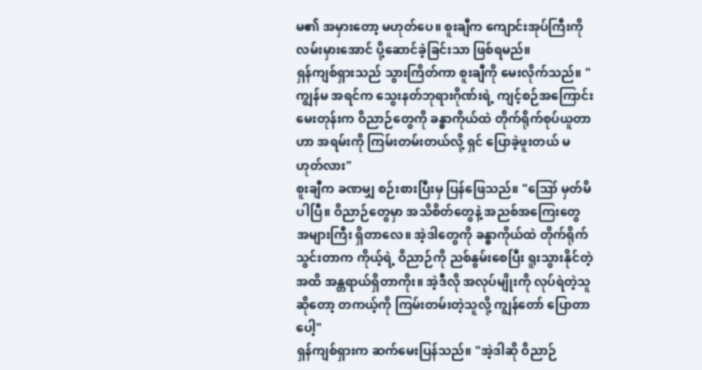မ၏ အမှားတော့ မဟုတ်ပေ။ စူးချီက ကျောင်းအုပ်ကြီးကို လမ်းမှားအောင် ပို့ဆောင်ခဲ့ခြင်းသာ ဖြစ်ရမည်။
ရှန်ကျစ်ရှားသည် သွားကြိတ်ကာ စူးချီကို မေးလိုက်သည်။ "ကျွန်မ အရင်က သွေးနတ်ဘုရားဂိုဏ်းရဲ့ ကျင့်စဉ်အကြောင်း မေးတုန်းက ဝိညာဉ်တွေကို ခန္ဓာကိုယ်ထဲ တိုက်ရိုက်စုပ်ယူတာဟာ အရမ်းကို ကြမ်းတမ်းတယ်လို့ ရှင် ပြောခဲ့ဖူးတယ် မဟုတ်လား"
စူးချီက ခဏမျှ စဉ်းစားပြီးမှ ပြန်ဖြေသည်။ "ဪ မှတ်မိပါပြီ။ ဝိညာဉ်တွေမှာ အသိစိတ်တွေနဲ့ အညစ်အကြေးတွေ အများကြီး ရှိတာလေ။ အဲ့ဒါတွေကို ခန္ဓာကိုယ်ထဲ တိုက်ရိုက်သွင်းတာက ကိုယ့်ရဲ့ ဝိညာဉ်ကို ညစ်နွမ်းစေပြီး ရူးသွားနိုင်တဲ့အထိ အန္တရာယ်ရှိတာကိုး။ အဲ့ဒီလို အလုပ်မျိုးကို လုပ်ရဲတဲ့သူဆိုတော့ တကယ့်ကို ကြမ်းတမ်းတဲ့သူလို့ ကျွန်တော် ပြောတာပေါ့"
ရှန်ကျစ်ရှားက ဆက်မေးပြန်သည်။ "အဲ့ဒါဆို ဝိညာဉ်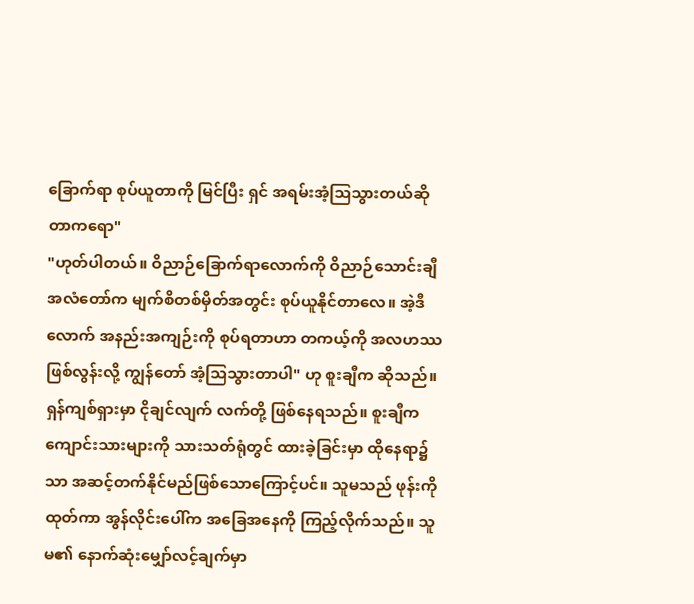ခြောက်ရာ စုပ်ယူတာကို မြင်ပြီး ရှင် အရမ်းအံ့သြသွားတယ်ဆိုတာကရော"
"ဟုတ်ပါတယ်။ ဝိညာဉ်ခြောက်ရာလောက်ကို ဝိညာဉ်သောင်းချီအလံတော်က မျက်စိတစ်မှိတ်အတွင်း စုပ်ယူနိုင်တာလေ။ အဲ့ဒီလောက် အနည်းအကျဉ်းကို စုပ်ရတာဟာ တကယ့်ကို အလဟဿ ဖြစ်လွန်းလို့ ကျွန်တော် အံ့သြသွားတာပါ" ဟု စူးချီက ဆိုသည်။
ရှန်ကျစ်ရှားမှာ ငိုချင်လျက် လက်တို့ ဖြစ်နေရသည်။ စူးချီက ကျောင်းသားများကို သားသတ်ရုံတွင် ထားခဲ့ခြင်းမှာ ထိုနေရာ၌သာ အဆင့်တက်နိုင်မည်ဖြစ်သောကြောင့်ပင်။ သူမသည် ဖုန်းကို ထုတ်ကာ အွန်လိုင်းပေါ်က အခြေအနေကို ကြည့်လိုက်သည်။ သူမ၏ နောက်ဆုံးမျှော်လင့်ချက်မှာ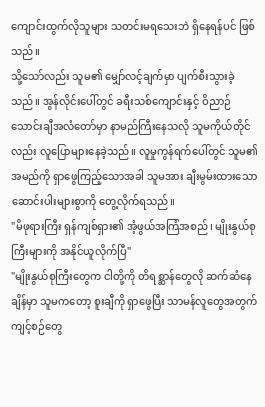ကျောင်းထွက်လိုသူများ သတင်းမရသေးဘဲ ရှိနေရန်ပင် ဖြစ်သည်။
သို့သော်လည်း သူမ၏ မျှော်လင့်ချက်မှာ ပျက်စီးသွားခဲ့သည်။ အွန်လိုင်းပေါ်တွင် ခရီးသစ်ကျောင်းနှင့် ဝိညာဉ်သောင်းချီအလံတော်မှာ နာမည်ကြီးနေသလို သူမကိုယ်တိုင်လည်း လူပြောများနေခဲ့သည်။ လူမှုကွန်ရက်ပေါ်တွင် သူမ၏ အမည်ကို ရှာဖွေကြည့်သောအခါ သူမအား ချီးမွမ်းထားသော ဆောင်းပါးများစွာကို တွေ့လိုက်ရသည်။
"မိဖုရားကြီး ရှန်ကျစ်ရှား၏ အံ့ဖွယ်အကြံအစည်၊ မျိုးနွယ်စုကြီးများကို အနိုင်ယူလိုက်ပြီ"
"မျိုးနွယ်စုကြီးတွေက ငါတို့ကို တိရစ္ဆာန်တွေလို ဆက်ဆံနေချိန်မှာ သူမကတော့ စူးချီကို ရှာဖွေပြီး သာမန်လူတွေအတွက် ကျင့်စဉ်တွေ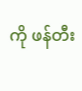ကို ဖန်တီး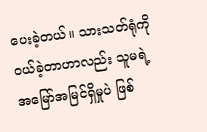ပေးခဲ့တယ်။ သားသတ်ရုံကို ဝယ်ခဲ့တာဟာလည်း သူမရဲ့ အမြော်အမြင်ရှိမှုပဲ ဖြစ်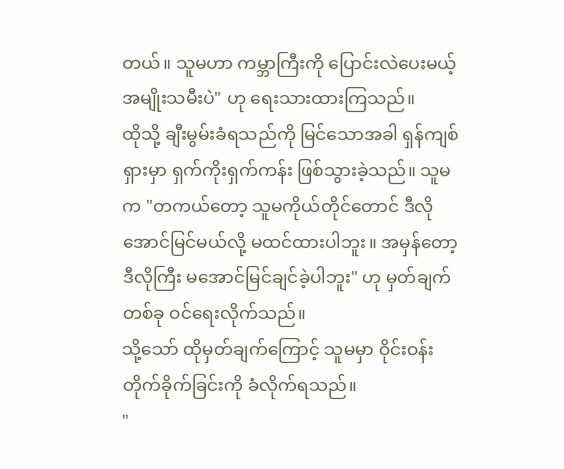တယ်။ သူမဟာ ကမ္ဘာကြီးကို ပြောင်းလဲပေးမယ့် အမျိုးသမီးပဲ" ဟု ရေးသားထားကြသည်။
ထိုသို့ ချီးမွမ်းခံရသည်ကို မြင်သောအခါ ရှန်ကျစ်ရှားမှာ ရှက်ကိုးရှက်ကန်း ဖြစ်သွားခဲ့သည်။ သူမက "တကယ်တော့ သူမကိုယ်တိုင်တောင် ဒီလိုအောင်မြင်မယ်လို့ မထင်ထားပါဘူး။ အမှန်တော့ ဒီလိုကြီး မအောင်မြင်ချင်ခဲ့ပါဘူး" ဟု မှတ်ချက်တစ်ခု ဝင်ရေးလိုက်သည်။
သို့သော် ထိုမှတ်ချက်ကြောင့် သူမမှာ ဝိုင်းဝန်းတိုက်ခိုက်ခြင်းကို ခံလိုက်ရသည်။
"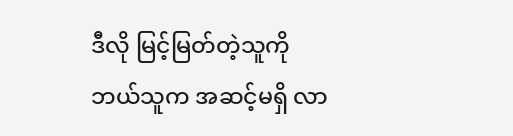ဒီလို မြင့်မြတ်တဲ့သူကို ဘယ်သူက အဆင့်မရှိ လာ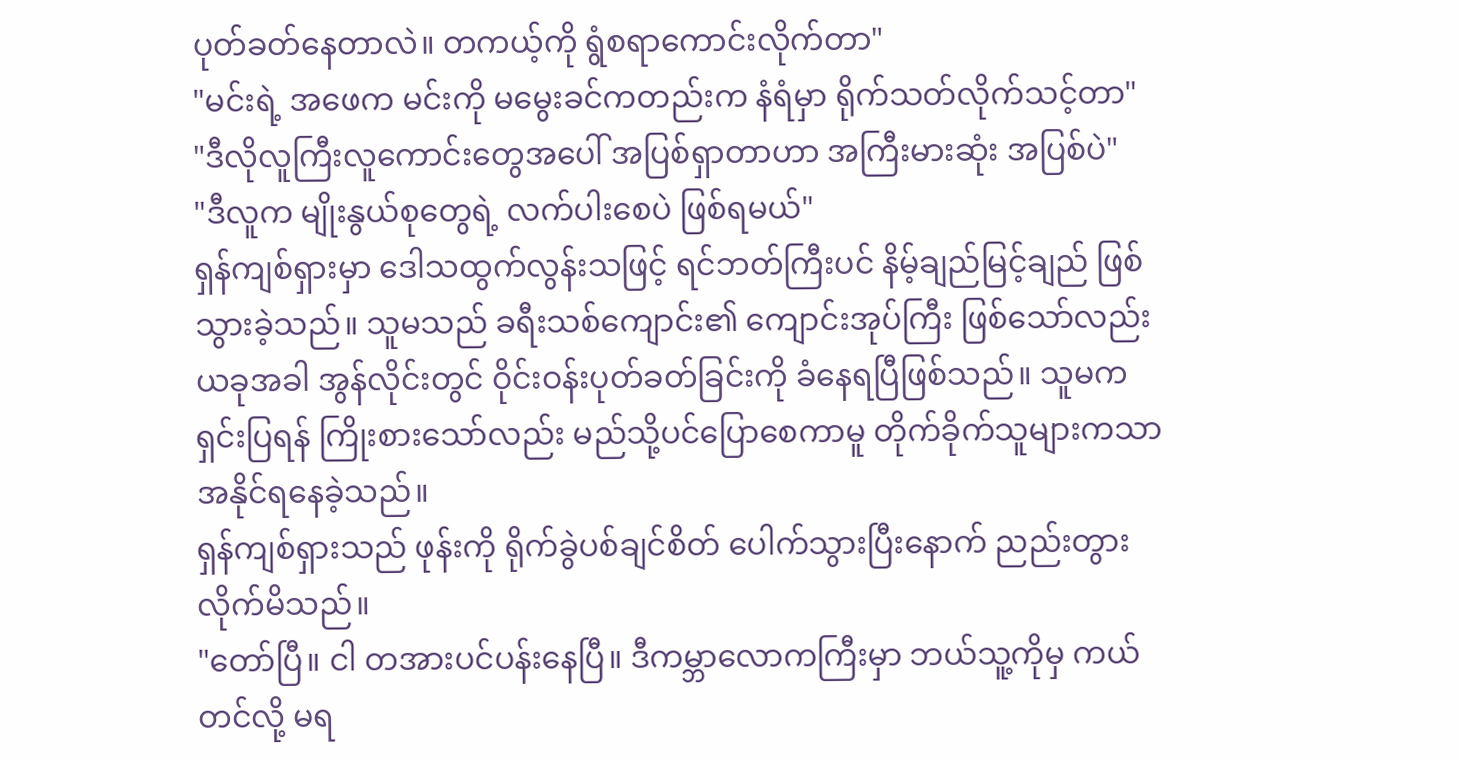ပုတ်ခတ်နေတာလဲ။ တကယ့်ကို ရွံစရာကောင်းလိုက်တာ"
"မင်းရဲ့ အဖေက မင်းကို မမွေးခင်ကတည်းက နံရံမှာ ရိုက်သတ်လိုက်သင့်တာ"
"ဒီလိုလူကြီးလူကောင်းတွေအပေါ် အပြစ်ရှာတာဟာ အကြီးမားဆုံး အပြစ်ပဲ"
"ဒီလူက မျိုးနွယ်စုတွေရဲ့ လက်ပါးစေပဲ ဖြစ်ရမယ်"
ရှန်ကျစ်ရှားမှာ ဒေါသထွက်လွန်းသဖြင့် ရင်ဘတ်ကြီးပင် နိမ့်ချည်မြင့်ချည် ဖြစ်သွားခဲ့သည်။ သူမသည် ခရီးသစ်ကျောင်း၏ ကျောင်းအုပ်ကြီး ဖြစ်သော်လည်း ယခုအခါ အွန်လိုင်းတွင် ဝိုင်းဝန်းပုတ်ခတ်ခြင်းကို ခံနေရပြီဖြစ်သည်။ သူမက ရှင်းပြရန် ကြိုးစားသော်လည်း မည်သို့ပင်ပြောစေကာမူ တိုက်ခိုက်သူများကသာ အနိုင်ရနေခဲ့သည်။
ရှန်ကျစ်ရှားသည် ဖုန်းကို ရိုက်ခွဲပစ်ချင်စိတ် ပေါက်သွားပြီးနောက် ညည်းတွားလိုက်မိသည်။
"တော်ပြီ။ ငါ တအားပင်ပန်းနေပြီ။ ဒီကမ္ဘာလောကကြီးမှာ ဘယ်သူ့ကိုမှ ကယ်တင်လို့ မရ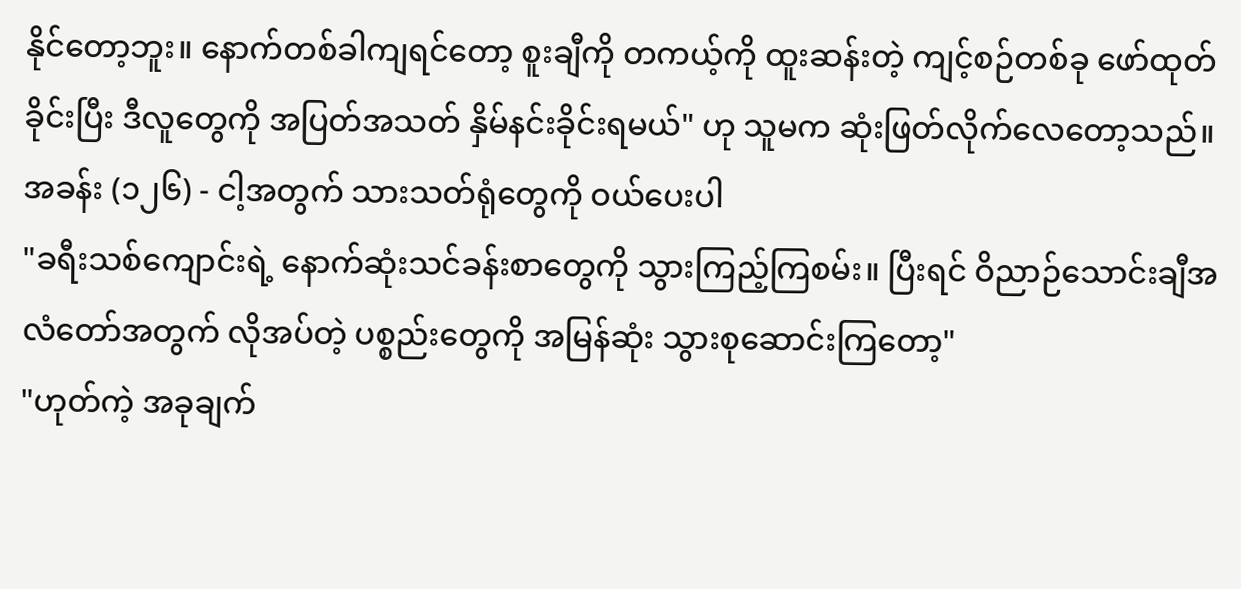နိုင်တော့ဘူး။ နောက်တစ်ခါကျရင်တော့ စူးချီကို တကယ့်ကို ထူးဆန်းတဲ့ ကျင့်စဉ်တစ်ခု ဖော်ထုတ်ခိုင်းပြီး ဒီလူတွေကို အပြတ်အသတ် နှိမ်နင်းခိုင်းရမယ်" ဟု သူမက ဆုံးဖြတ်လိုက်လေတော့သည်။
အခန်း (၁၂၆) - ငါ့အတွက် သားသတ်ရုံတွေကို ဝယ်ပေးပါ
"ခရီးသစ်ကျောင်းရဲ့ နောက်ဆုံးသင်ခန်းစာတွေကို သွားကြည့်ကြစမ်း။ ပြီးရင် ဝိညာဉ်သောင်းချီအလံတော်အတွက် လိုအပ်တဲ့ ပစ္စည်းတွေကို အမြန်ဆုံး သွားစုဆောင်းကြတော့"
"ဟုတ်ကဲ့ အခုချက်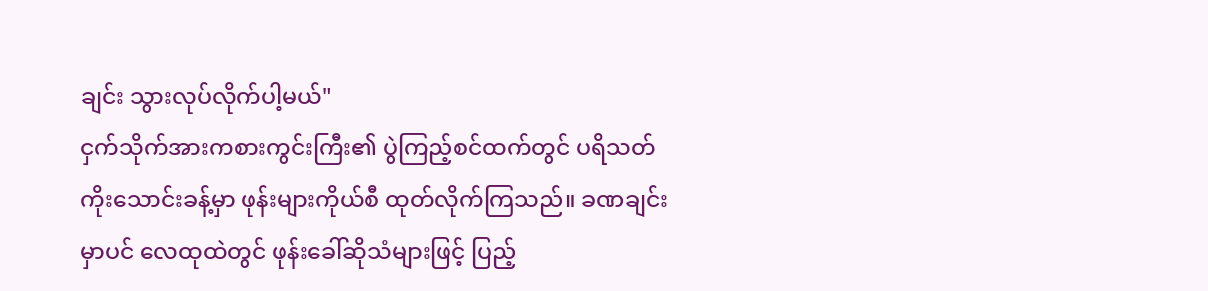ချင်း သွားလုပ်လိုက်ပါ့မယ်"
ငှက်သိုက်အားကစားကွင်းကြီး၏ ပွဲကြည့်စင်ထက်တွင် ပရိသတ် ကိုးသောင်းခန့်မှာ ဖုန်းများကိုယ်စီ ထုတ်လိုက်ကြသည်။ ခဏချင်းမှာပင် လေထုထဲတွင် ဖုန်းခေါ်ဆိုသံများဖြင့် ပြည့်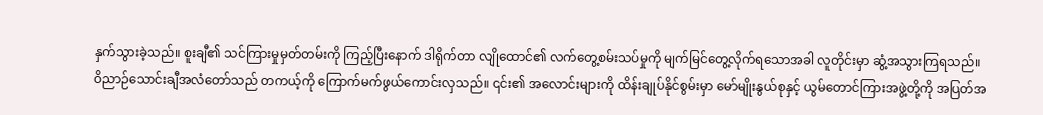နှက်သွားခဲ့သည်။ စူးချီ၏ သင်ကြားမှုမှတ်တမ်းကို ကြည့်ပြီးနောက် ဒါရိုက်တာ လျိုထောင်၏ လက်တွေ့စမ်းသပ်မှုကို မျက်မြင်တွေ့လိုက်ရသောအခါ လူတိုင်းမှာ ဆွံ့အသွားကြရသည်။
ဝိညာဉ်သောင်းချီအလံတော်သည် တကယ့်ကို ကြောက်မက်ဖွယ်ကောင်းလှသည်။ ၎င်း၏ အလောင်းများကို ထိန်းချုပ်နိုင်စွမ်းမှာ မော်မျိုးနွယ်စုနှင့် ယွမ်တောင်ကြားအဖွဲ့တို့ကို အပြတ်အ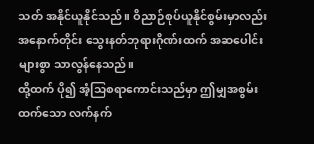သတ် အနိုင်ယူနိုင်သည်။ ဝိညာဉ်စုပ်ယူနိုင်စွမ်းမှာလည်း အနောက်တိုင်း သွေးနတ်ဘုရားဂိုဏ်းထက် အဆပေါင်းများစွာ သာလွန်နေသည်။
ထို့ထက် ပို၍ အံ့သြစရာကောင်းသည်မှာ ဤမျှအစွမ်းထက်သော လက်နက်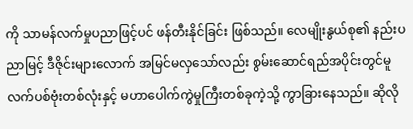ကို သာမန်လက်မှုပညာဖြင့်ပင် ဖန်တီးနိုင်ခြင်း ဖြစ်သည်။ လေမျိုးနွယ်စု၏ နည်းပညာမြင့် ဒီဇိုင်းများလောက် အမြင်မလှသော်လည်း စွမ်းဆောင်ရည်အပိုင်းတွင်မူ လက်ပစ်ဗုံးတစ်လုံးနှင့် မဟာပေါက်ကွဲမှုကြီးတစ်ခုကဲ့သို့ ကွာခြားနေသည်။ ဆိုလို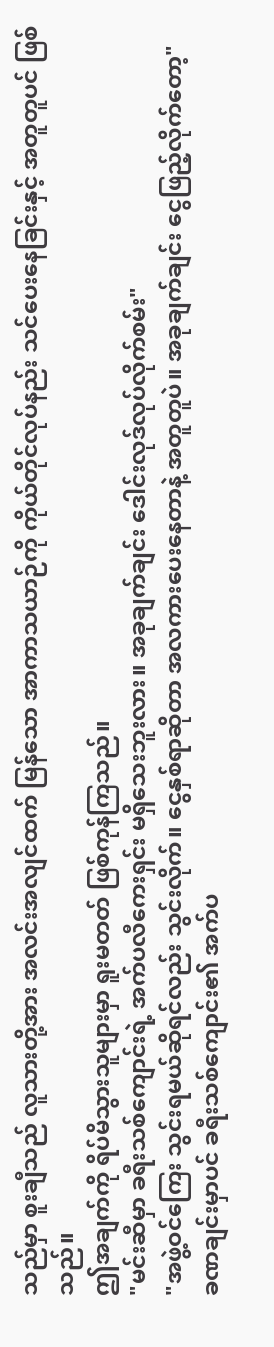သည်မှာ စူးချီသည် လူသားတို့အား အလင်းအလျင်ထက် မြန်သော အာကာသယာဉ်ကို ကိုယ်တိုင်လုပ်နည်း သင်ပေးနေခြင်းနှင့် အတူတူပင် ဖြစ်သည်။
ဤအချက်ကို ရိပ်မိသွားသူများမှာ ရူးမတတ် ဖြစ်ကုန်ကြသည်။
"မင်းဆီမှာ ခရီးသစ်ကျောင်းရဲ့ အက်ပလီကေးရှင်း မရှိသေးဘူးလား။ အခုချက်ချင်း ဒေါင်းလုဒ်လုပ်လိုက်စမ်း"
"အဖွဲ့ဝင်ကြေး သွင်းရမယ်ဆိုရင်လည်း သွင်းလိုက်။ ငွေနှစ်ရာဆိုတာ အလကားပေးနေတာနဲ့ အတူတူပဲ။ အခုချက်ချင်း ငွေဖြည့်လိုက်တော့"
ခဏချင်းမှာပင် ခရီးသစ်ကျောင်း၏ အက်ပ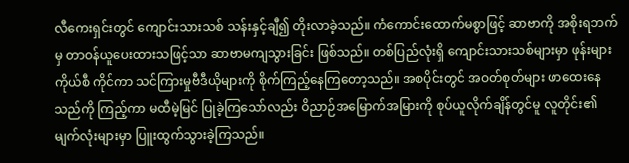လီကေးရှင်းတွင် ကျောင်းသားသစ် သန်းနှင့်ချီ၍ တိုးလာခဲ့သည်။ ကံကောင်းထောက်မစွာဖြင့် ဆာဗာကို အစိုးရဘက်မှ တာဝန်ယူပေးထားသဖြင့်သာ ဆာဗာမကျသွားခြင်း ဖြစ်သည်။ တစ်ပြည်လုံးရှိ ကျောင်းသားသစ်များမှာ ဖုန်းများကိုယ်စီ ကိုင်ကာ သင်ကြားမှုဗီဒီယိုများကို စိုက်ကြည့်နေကြတော့သည်။ အစပိုင်းတွင် အဝတ်စုတ်များ ဖာထေးနေသည်ကို ကြည့်ကာ မထီမဲ့မြင် ပြုခဲ့ကြသော်လည်း ဝိညာဉ်အမြောက်အမြားကို စုပ်ယူလိုက်ချိန်တွင်မူ လူတိုင်း၏ မျက်လုံးများမှာ ပြူးထွက်သွားခဲ့ကြသည်။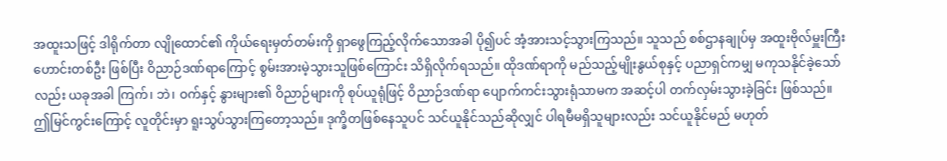အထူးသဖြင့် ဒါရိုက်တာ လျိုထောင်၏ ကိုယ်ရေးမှတ်တမ်းကို ရှာဖွေကြည့်လိုက်သောအခါ ပို၍ပင် အံ့အားသင့်သွားကြသည်။ သူသည် စစ်ဌာနချုပ်မှ အထူးဗိုလ်မှူးကြီးဟောင်းတစ်ဦး ဖြစ်ပြီး ဝိညာဉ်ဒဏ်ရာကြောင့် စွမ်းအားမဲ့သွားသူဖြစ်ကြောင်း သိရှိလိုက်ရသည်။ ထိုဒဏ်ရာကို မည်သည့်မျိုးနွယ်စုနှင့် ပညာရှင်ကမျှ မကုသနိုင်ခဲ့သော်လည်း ယခုအခါ ကြက်၊ ဘဲ၊ ဝက်နှင့် နွားများ၏ ဝိညာဉ်များကို စုပ်ယူရုံဖြင့် ဝိညာဉ်ဒဏ်ရာ ပျောက်ကင်းသွားရုံသာမက အဆင့်ပါ တက်လှမ်းသွားခဲ့ခြင်း ဖြစ်သည်။
ဤမြင်ကွင်းကြောင့် လူတိုင်းမှာ ရူးသွပ်သွားကြတော့သည်။ ဒုက္ခိတဖြစ်နေသူပင် သင်ယူနိုင်သည်ဆိုလျှင် ပါရမီမရှိသူများလည်း သင်ယူနိုင်မည် မဟုတ်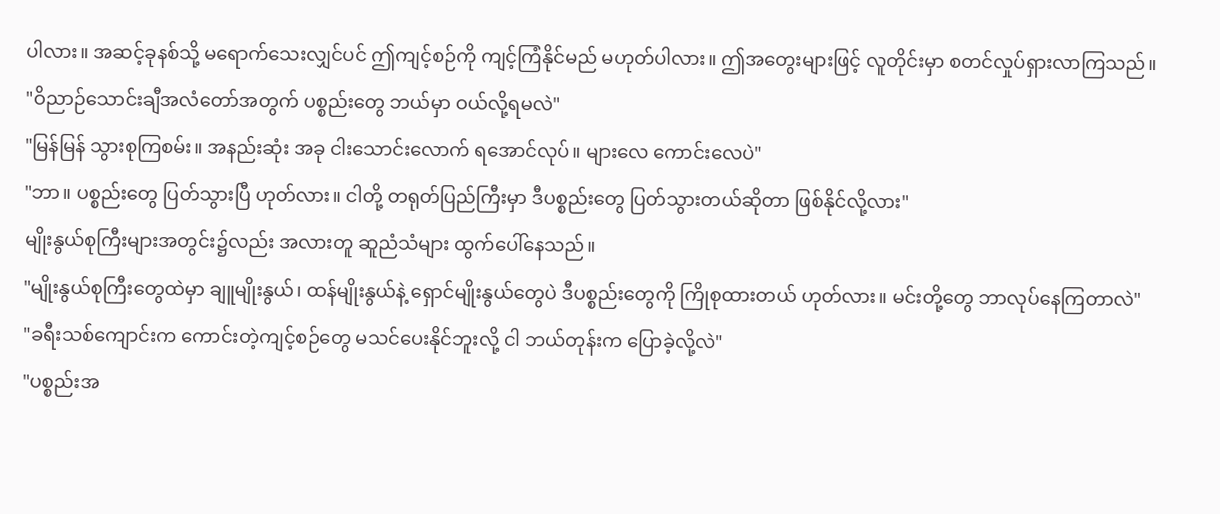ပါလား။ အဆင့်ခုနစ်သို့ မရောက်သေးလျှင်ပင် ဤကျင့်စဉ်ကို ကျင့်ကြံနိုင်မည် မဟုတ်ပါလား။ ဤအတွေးများဖြင့် လူတိုင်းမှာ စတင်လှုပ်ရှားလာကြသည်။
"ဝိညာဉ်သောင်းချီအလံတော်အတွက် ပစ္စည်းတွေ ဘယ်မှာ ဝယ်လို့ရမလဲ"
"မြန်မြန် သွားစုကြစမ်း။ အနည်းဆုံး အခု ငါးသောင်းလောက် ရအောင်လုပ်။ များလေ ကောင်းလေပဲ"
"ဘာ။ ပစ္စည်းတွေ ပြတ်သွားပြီ ဟုတ်လား။ ငါတို့ တရုတ်ပြည်ကြီးမှာ ဒီပစ္စည်းတွေ ပြတ်သွားတယ်ဆိုတာ ဖြစ်နိုင်လို့လား"
မျိုးနွယ်စုကြီးများအတွင်း၌လည်း အလားတူ ဆူညံသံများ ထွက်ပေါ်နေသည်။
"မျိုးနွယ်စုကြီးတွေထဲမှာ ချူမျိုးနွယ်၊ ထန်မျိုးနွယ်နဲ့ ရှောင်မျိုးနွယ်တွေပဲ ဒီပစ္စည်းတွေကို ကြိုစုထားတယ် ဟုတ်လား။ မင်းတို့တွေ ဘာလုပ်နေကြတာလဲ"
"ခရီးသစ်ကျောင်းက ကောင်းတဲ့ကျင့်စဉ်တွေ မသင်ပေးနိုင်ဘူးလို့ ငါ ဘယ်တုန်းက ပြောခဲ့လို့လဲ"
"ပစ္စည်းအ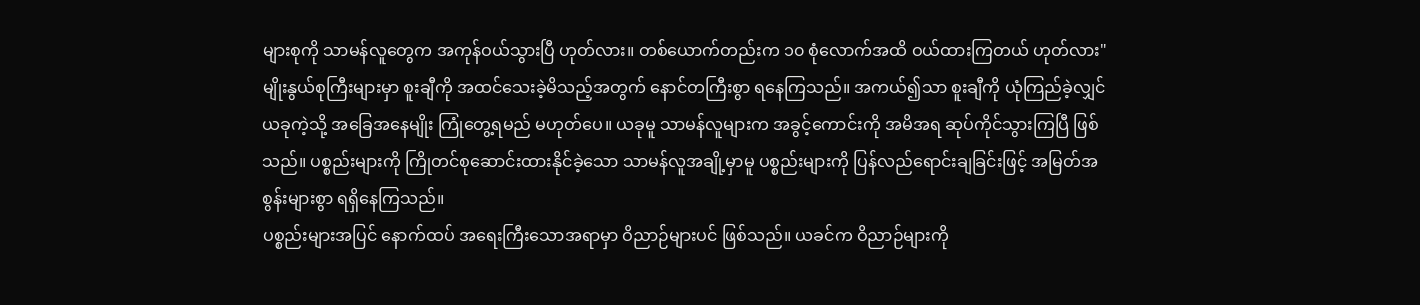များစုကို သာမန်လူတွေက အကုန်ဝယ်သွားပြီ ဟုတ်လား။ တစ်ယောက်တည်းက ၁၀ စုံလောက်အထိ ဝယ်ထားကြတယ် ဟုတ်လား"
မျိုးနွယ်စုကြီးများမှာ စူးချီကို အထင်သေးခဲ့မိသည့်အတွက် နောင်တကြီးစွာ ရနေကြသည်။ အကယ်၍သာ စူးချီကို ယုံကြည်ခဲ့လျှင် ယခုကဲ့သို့ အခြေအနေမျိုး ကြုံတွေ့ရမည် မဟုတ်ပေ။ ယခုမူ သာမန်လူများက အခွင့်ကောင်းကို အမိအရ ဆုပ်ကိုင်သွားကြပြီ ဖြစ်သည်။ ပစ္စည်းများကို ကြိုတင်စုဆောင်းထားနိုင်ခဲ့သော သာမန်လူအချို့မှာမူ ပစ္စည်းများကို ပြန်လည်ရောင်းချခြင်းဖြင့် အမြတ်အစွန်းများစွာ ရရှိနေကြသည်။
ပစ္စည်းများအပြင် နောက်ထပ် အရေးကြီးသောအရာမှာ ဝိညာဉ်များပင် ဖြစ်သည်။ ယခင်က ဝိညာဉ်များကို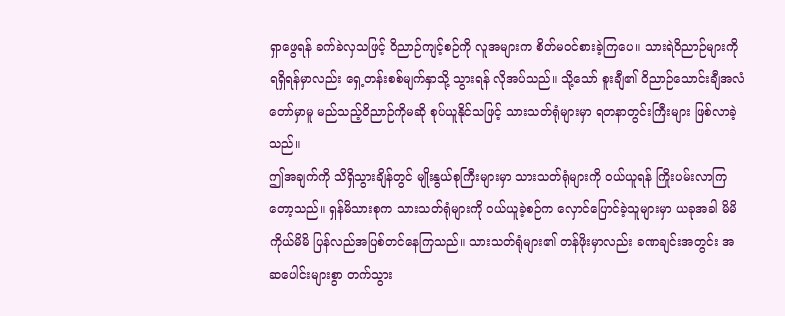ရှာဖွေရန် ခက်ခဲလှသဖြင့် ဝိညာဉ်ကျင့်စဉ်ကို လူအများက စိတ်မဝင်စားခဲ့ကြပေ။ သားရဲဝိညာဉ်များကို ရရှိရန်မှာလည်း ရှေ့တန်းစစ်မျက်နှာသို့ သွားရန် လိုအပ်သည်။ သို့သော် စူးချီ၏ ဝိညာဉ်သောင်းချီအလံတော်မှာမူ မည်သည့်ဝိညာဉ်ကိုမဆို စုပ်ယူနိုင်သဖြင့် သားသတ်ရုံများမှာ ရတနာတွင်းကြီးများ ဖြစ်လာခဲ့သည်။
ဤအချက်ကို သိရှိသွားချိန်တွင် မျိုးနွယ်စုကြီးများမှာ သားသတ်ရုံများကို ဝယ်ယူရန် ကြိုးပမ်းလာကြတော့သည်။ ရှန်မိသားစုက သားသတ်ရုံများကို ဝယ်ယူခဲ့စဉ်က လှောင်ပြောင်ခဲ့သူများမှာ ယခုအခါ မိမိကိုယ်မိမိ ပြန်လည်အပြစ်တင်နေကြသည်။ သားသတ်ရုံများ၏ တန်ဖိုးမှာလည်း ခဏချင်းအတွင်း အဆပေါင်းများစွာ တက်သွား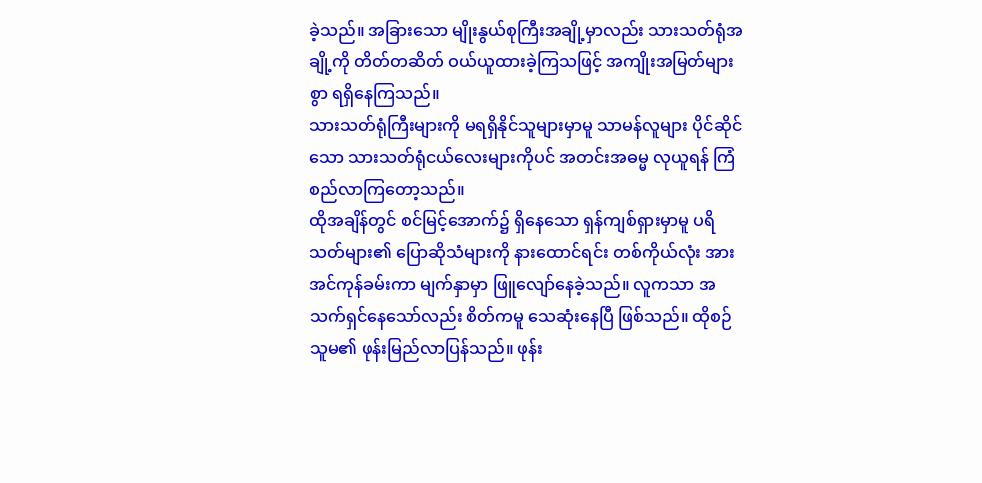ခဲ့သည်။ အခြားသော မျိုးနွယ်စုကြီးအချို့မှာလည်း သားသတ်ရုံအချို့ကို တိတ်တဆိတ် ဝယ်ယူထားခဲ့ကြသဖြင့် အကျိုးအမြတ်များစွာ ရရှိနေကြသည်။
သားသတ်ရုံကြီးများကို မရရှိနိုင်သူများမှာမူ သာမန်လူများ ပိုင်ဆိုင်သော သားသတ်ရုံငယ်လေးများကိုပင် အတင်းအဓမ္မ လုယူရန် ကြံစည်လာကြတော့သည်။
ထိုအချိန်တွင် စင်မြင့်အောက်၌ ရှိနေသော ရှန်ကျစ်ရှားမှာမူ ပရိသတ်များ၏ ပြောဆိုသံများကို နားထောင်ရင်း တစ်ကိုယ်လုံး အားအင်ကုန်ခမ်းကာ မျက်နှာမှာ ဖြူလျော်နေခဲ့သည်။ လူကသာ အသက်ရှင်နေသော်လည်း စိတ်ကမူ သေဆုံးနေပြီ ဖြစ်သည်။ ထိုစဉ် သူမ၏ ဖုန်းမြည်လာပြန်သည်။ ဖုန်း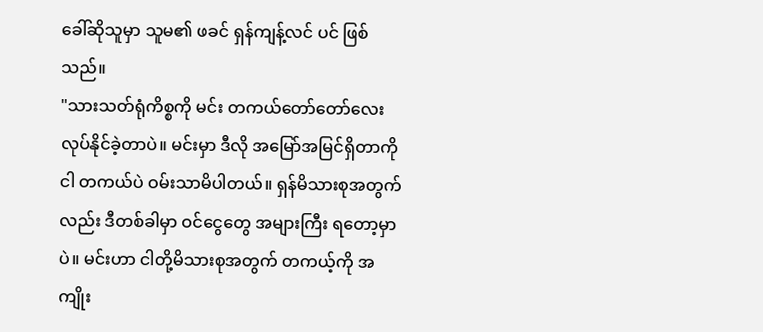ခေါ်ဆိုသူမှာ သူမ၏ ဖခင် ရှန်ကျန့်လင် ပင် ဖြစ်သည်။
"သားသတ်ရုံကိစ္စကို မင်း တကယ်တော်တော်လေး လုပ်နိုင်ခဲ့တာပဲ။ မင်းမှာ ဒီလို အမြော်အမြင်ရှိတာကို ငါ တကယ်ပဲ ဝမ်းသာမိပါတယ်။ ရှန်မိသားစုအတွက်လည်း ဒီတစ်ခါမှာ ဝင်ငွေတွေ အများကြီး ရတော့မှာပဲ။ မင်းဟာ ငါတို့မိသားစုအတွက် တကယ့်ကို အကျိုး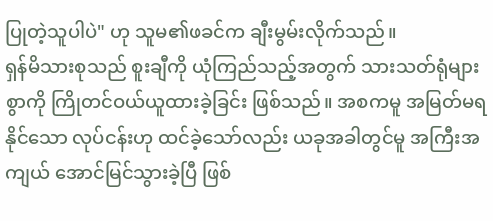ပြုတဲ့သူပါပဲ" ဟု သူမ၏ဖခင်က ချီးမွမ်းလိုက်သည်။
ရှန်မိသားစုသည် စူးချီကို ယုံကြည်သည့်အတွက် သားသတ်ရုံများစွာကို ကြိုတင်ဝယ်ယူထားခဲ့ခြင်း ဖြစ်သည်။ အစကမူ အမြတ်မရနိုင်သော လုပ်ငန်းဟု ထင်ခဲ့သော်လည်း ယခုအခါတွင်မူ အကြီးအကျယ် အောင်မြင်သွားခဲ့ပြီ ဖြစ်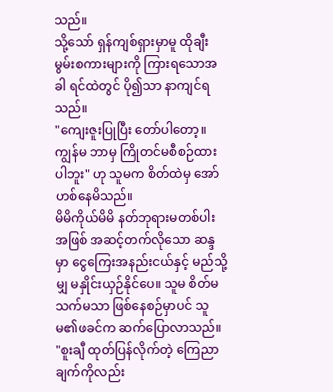သည်။
သို့သော် ရှန်ကျစ်ရှားမှာမူ ထိုချီးမွမ်းစကားများကို ကြားရသောအခါ ရင်ထဲတွင် ပို၍သာ နာကျင်ရသည်။
"ကျေးဇူးပြုပြီး တော်ပါတော့။ ကျွန်မ ဘာမှ ကြိုတင်မစီစဉ်ထားပါဘူး" ဟု သူမက စိတ်ထဲမှ အော်ဟစ်နေမိသည်။
မိမိကိုယ်မိမိ နတ်ဘုရားမတစ်ပါးအဖြစ် အဆင့်တက်လိုသော ဆန္ဒမှာ ငွေကြေးအနည်းငယ်နှင့် မည်သို့မျှ မနှိုင်းယှဉ်နိုင်ပေ။ သူမ စိတ်မသက်မသာ ဖြစ်နေစဉ်မှာပင် သူမ၏ဖခင်က ဆက်ပြောလာသည်။
"စူးချီ ထုတ်ပြန်လိုက်တဲ့ ကြေညာချက်ကိုလည်း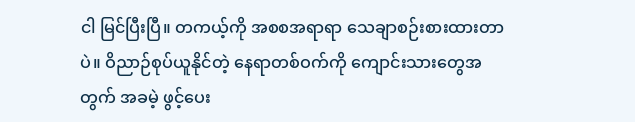ငါ မြင်ပြီးပြီ။ တကယ့်ကို အစစအရာရာ သေချာစဉ်းစားထားတာပဲ။ ဝိညာဉ်စုပ်ယူနိုင်တဲ့ နေရာတစ်ဝက်ကို ကျောင်းသားတွေအတွက် အခမဲ့ ဖွင့်ပေး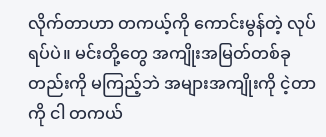လိုက်တာဟာ တကယ့်ကို ကောင်းမွန်တဲ့ လုပ်ရပ်ပဲ။ မင်းတို့တွေ အကျိုးအမြတ်တစ်ခုတည်းကို မကြည့်ဘဲ အများအကျိုးကို ငဲ့တာကို ငါ တကယ်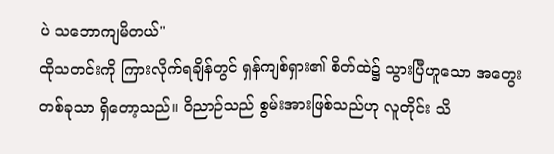ပဲ သဘောကျမိတယ်"
ထိုသတင်းကို ကြားလိုက်ရချိန်တွင် ရှန်ကျစ်ရှား၏ စိတ်ထဲ၌ သွားပြီဟူသော အတွေးတစ်ခုသာ ရှိတော့သည်။ ဝိညာဉ်သည် စွမ်းအားဖြစ်သည်ဟု လူတိုင်း သိ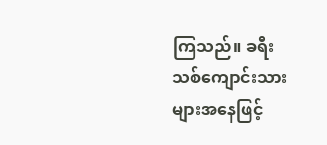ကြသည်။ ခရီးသစ်ကျောင်းသားများအနေဖြင့်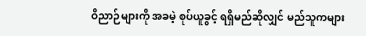ဝိညာဉ်များကို အခမဲ့ စုပ်ယူခွင့် ရရှိမည်ဆိုလျှင် မည်သူကများ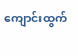ကျောင်းထွက်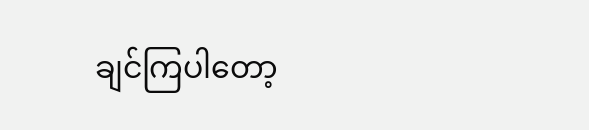ချင်ကြပါတော့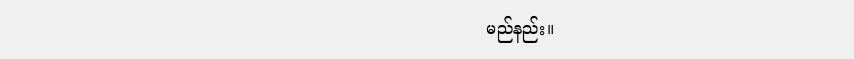မည်နည်း။